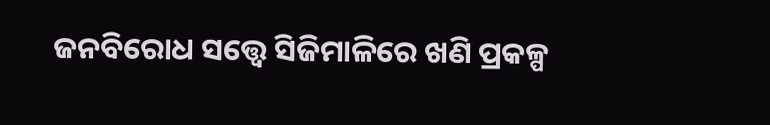ଜନବିରୋଧ ସତ୍ତ୍ୱେ ସିଜିମାଳିରେ ଖଣି ପ୍ରକଳ୍ପ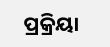ପ୍ରକ୍ରିୟା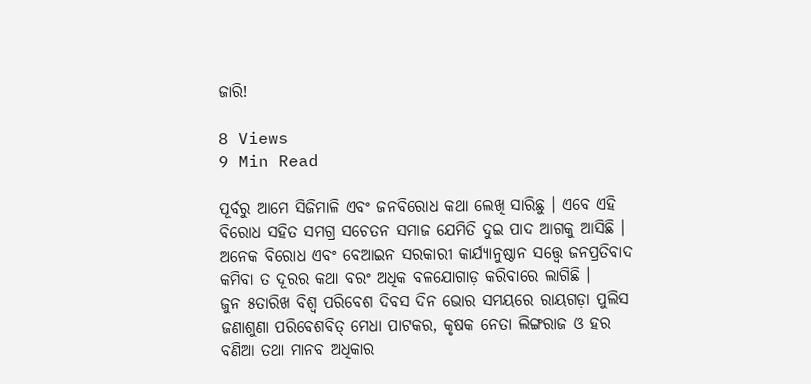ଜାରି!

8 Views
9 Min Read

ପୂର୍ବରୁ ଆମେ ସିଜିମାଳି ଏବଂ ଜନବିରୋଧ କଥା ଲେଖି ସାରିଛୁ । ଏବେ ଏହି ବିରୋଧ ସହିତ ସମଗ୍ର ସଚେତନ ସମାଜ ଯେମିତି ଦୁଇ ପାଦ ଆଗକୁ ଆସିଛି । ଅନେକ ବିରୋଧ ଏବଂ ବେଆଇନ ସରକାରୀ କାର୍ଯ୍ୟାନୁଷ୍ଠାନ ସତ୍ତ୍ୱେ ଜନପ୍ରତିବାଦ କମିବା ତ ଦୂରର କଥା ବରଂ ଅଧିକ ବଳଯୋଗାଡ଼ କରିବାରେ ଲାଗିଛି ।
ଜୁନ ୫ତାରିଖ ବିଶ୍ୱ ପରିବେଶ ଦିବସ ଦିନ ଭୋର ସମୟରେ ରାୟଗଡ଼ା ପୁଲିସ ଜଣାଶୁଣା ପରିବେଶବିତ୍ ମେଧା ପାଟକର, କୃଷକ ନେତା ଲିଙ୍ଗରାଜ ଓ ହର ବଣିଆ ତଥା ମାନବ ଅଧିକାର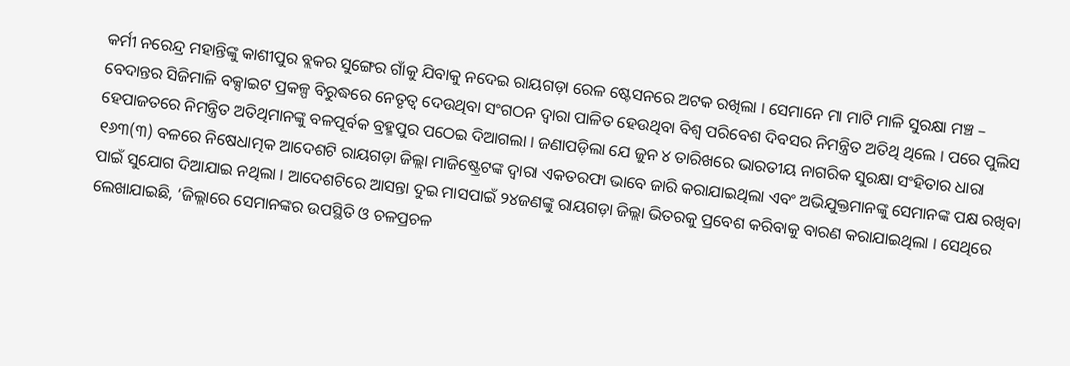କର୍ମୀ ନରେନ୍ଦ୍ର ମହାନ୍ତିଙ୍କୁ କାଶୀପୁର ବ୍ଲକର ସୁଙ୍ଗେର ଗାଁକୁ ଯିବାକୁ ନଦେଇ ରାୟଗଡ଼ା ରେଳ ଷ୍ଟେସନରେ ଅଟକ ରଖିଲା । ସେମାନେ ମା ମାଟି ମାଳି ସୁରକ୍ଷା ମଞ୍ଚ – ବେଦାନ୍ତର ସିଜିମାଳି ବକ୍ସାଇଟ ପ୍ରକଳ୍ପ ବିରୁଦ୍ଧରେ ନେତୃତ୍ୱ ଦେଉଥିବା ସଂଗଠନ ଦ୍ୱାରା ପାଳିତ ହେଉଥିବା ବିଶ୍ୱ ପରିବେଶ ଦିବସର ନିମନ୍ତ୍ରିତ ଅତିଥି ଥିଲେ । ପରେ ପୁଲିସ ହେପାଜତରେ ନିମନ୍ତ୍ରିତ ଅତିଥିମାନଙ୍କୁ ବଳପୂର୍ବକ ବ୍ରହ୍ମପୁର ପଠେଇ ଦିଆଗଲା । ଜଣାପଡ଼ିଲା ଯେ ଜୁନ ୪ ତାରିଖରେ ଭାରତୀୟ ନାଗରିକ ସୁରକ୍ଷା ସଂହିତାର ଧାରା ୧୬୩(୩) ବଳରେ ନିଷେଧାତ୍ମକ ଆଦେଶଟି ରାୟଗଡ଼ା ଜିଲ୍ଲା ମାଜିଷ୍ଟ୍ରେଟଙ୍କ ଦ୍ୱାରା ଏକତରଫା ଭାବେ ଜାରି କରାଯାଇଥିଲା ଏବଂ ଅଭିଯୁକ୍ତମାନଙ୍କୁ ସେମାନଙ୍କ ପକ୍ଷ ରଖିବା ପାଇଁ ସୁଯୋଗ ଦିଆଯାଇ ନଥିଲା । ଆଦେଶଟିରେ ଆସନ୍ତା ଦୁଇ ମାସପାଇଁ ୨୪ଜଣଙ୍କୁ ରାୟଗଡ଼ା ଜିଲ୍ଲା ଭିତରକୁ ପ୍ରବେଶ କରିବାକୁ ବାରଣ କରାଯାଇଥିଲା । ସେଥିରେ ଲେଖାଯାଇଛି, ‘ଜିଲ୍ଲାରେ ସେମାନଙ୍କର ଉପସ୍ଥିତି ଓ ଚଳପ୍ରଚଳ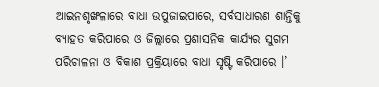ଆଇନଶୃଙ୍ଖଳାରେ ବାଧା ଉପୁଜାଇପାରେ, ସର୍ବସାଧାରଣ ଶାନ୍ତିକୁ ବ୍ୟାହତ କରିପାରେ ଓ ଜିଲ୍ଲାରେ ପ୍ରଶାସନିକ କାର୍ଯ୍ୟର ସୁଗମ ପରିଚାଳନା ଓ ବିକାଶ ପ୍ରକ୍ରିୟାରେ ବାଧା ସୃଷ୍ଟି କରିପାରେ ।’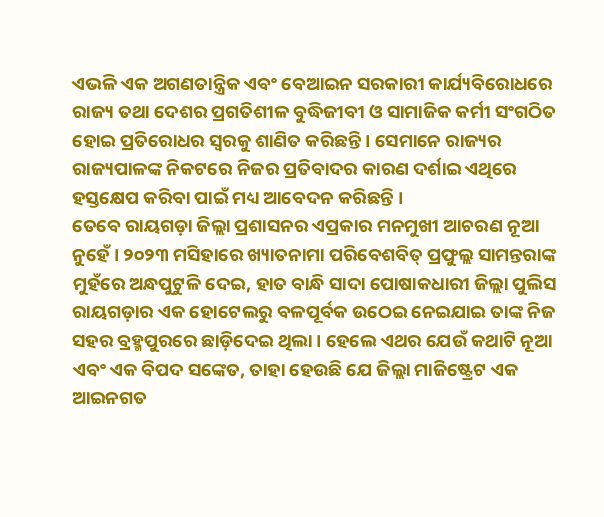ଏଭଳି ଏକ ଅଗଣତାନ୍ତ୍ରିକ ଏବଂ ବେଆଇନ ସରକାରୀ କାର୍ଯ୍ୟବିରୋଧରେ ରାଜ୍ୟ ତଥା ଦେଶର ପ୍ରଗତିଶୀଳ ବୁଦ୍ଧିଜୀବୀ ଓ ସାମାଜିକ କର୍ମୀ ସଂଗଠିତ ହୋଇ ପ୍ରତିରୋଧର ସ୍ୱରକୁ ଶାଣିତ କରିଛନ୍ତି । ସେମାନେ ରାଜ୍ୟର ରାଜ୍ୟପାଳଙ୍କ ନିକଟରେ ନିଜର ପ୍ରତିବାଦର କାରଣ ଦର୍ଶାଇ ଏଥିରେ ହସ୍ତକ୍ଷେପ କରିବା ପାଇଁ ମଧ୍ୟ ଆବେଦନ କରିଛନ୍ତି ।
ତେବେ ରାୟଗଡ଼ା ଜିଲ୍ଲା ପ୍ରଶାସନର ଏପ୍ରକାର ମନମୁଖୀ ଆଚରଣ ନୂଆ ନୁହେଁ । ୨୦୨୩ ମସିହାରେ ଖ୍ୟାତନାମା ପରିବେଶବିତ୍ ପ୍ରଫୁଲ୍ଲ ସାମନ୍ତରାଙ୍କ ମୁହଁରେ ଅନ୍ଧପୁଟୁଳି ଦେଇ, ହାତ ବାନ୍ଧି ସାଦା ପୋଷାକଧାରୀ ଜିଲ୍ଲା ପୁଲିସ ରାୟଗଡ଼ାର ଏକ ହୋଟେଲରୁ ବଳପୂର୍ବକ ଉଠେଇ ନେଇଯାଇ ତାଙ୍କ ନିଜ ସହର ବ୍ରହ୍ମପୁରରେ ଛାଡ଼ିଦେଇ ଥିଲା । ହେଲେ ଏଥର ଯେଉଁ କଥାଟି ନୂଆ ଏବଂ ଏକ ବିପଦ ସଙ୍କେତ, ତାହା ହେଉଛି ଯେ ଜିଲ୍ଲା ମାଜିଷ୍ଟ୍ରେଟ ଏକ ଆଇନଗତ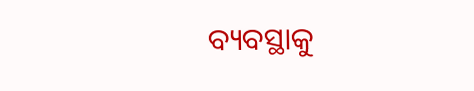ବ୍ୟବସ୍ଥାକୁ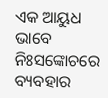ଏକ ଆୟୁଧ ଭାବେ ନିଃସଙ୍କୋଚରେ ବ୍ୟବହାର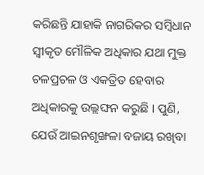କରିଛନ୍ତି ଯାହାକି ନାଗରିକର ସମ୍ୱିଧାନ ସ୍ୱୀକୃତ ମୌଳିକ ଅଧିକାର ଯଥା ମୁକ୍ତ ଚଳପ୍ରଚଳ ଓ ଏକତ୍ରିତ ହେବାର ଅଧିକାରକୁ ଉଲ୍ଲଙ୍ଘନ କରୁଛି । ପୁଣି, ଯେଉଁ ଆଇନଶୃଙ୍ଖଳା ବଜାୟ ରଖିବା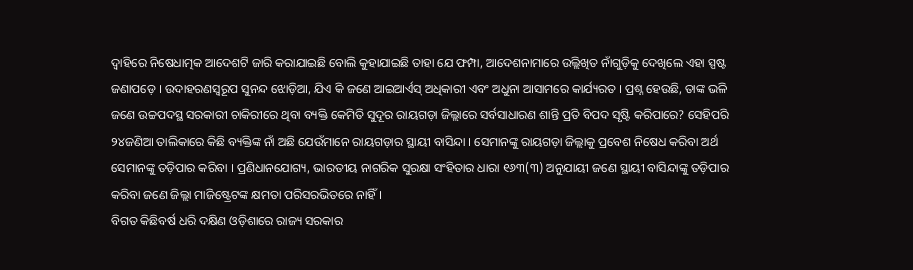ଦ୍ୱାହିରେ ନିଷେଧାତ୍ମକ ଆଦେଶଟି ଜାରି କରାଯାଇଛି ବୋଲି କୁହାଯାଇଛି ତାହା ଯେ ଫମ୍ପା, ଆଦେଶନାମାରେ ଉଲ୍ଲିଖିତ ନାଁଗୁଡ଼ିକୁ ଦେଖିଲେ ଏହା ସ୍ପଷ୍ଟ ଜଣାପଡ଼େ । ଉଦାହରଣସ୍ୱରୂପ ସୁନନ୍ଦ ଝୋଡ଼ିଆ, ଯିଏ କି ଜଣେ ଆଇଆର୍ଏସ୍ ଅଧିକାରୀ ଏବଂ ଅଧୁନା ଆସାମରେ କାର୍ଯ୍ୟରତ । ପ୍ରଶ୍ନ ହେଉଛି, ତାଙ୍କ ଭଳି ଜଣେ ଉଚ୍ଚପଦସ୍ଥ ସରକାରୀ ଚାକିରୀରେ ଥିବା ବ୍ୟକ୍ତି କେମିତି ସୁଦୂର ରାୟଗଡ଼ା ଜିଲ୍ଲାରେ ସର୍ବସାଧାରଣ ଶାନ୍ତି ପ୍ରତି ବିପଦ ସୃଷ୍ଟି କରିପାରେ? ସେହିପରି ୨୪ଜଣିଆ ତାଲିକାରେ କିଛି ବ୍ୟକ୍ତିଙ୍କ ନାଁ ଅଛି ଯେଉଁମାନେ ରାୟଗଡ଼ାର ସ୍ଥାୟୀ ବାସିନ୍ଦା । ସେମାନଙ୍କୁ ରାୟଗଡ଼ା ଜିଲ୍ଲାକୁ ପ୍ରବେଶ ନିଷେଧ କରିବା ଅର୍ଥ ସେମାନଙ୍କୁ ତଡ଼ିପାର କରିବା । ପ୍ରଣିଧାନଯୋଗ୍ୟ, ଭାରତୀୟ ନାଗରିକ ସୁରକ୍ଷା ସଂହିତାର ଧାରା ୧୬୩(୩) ଅନୁଯାୟୀ ଜଣେ ସ୍ଥାୟୀ ବାସିନ୍ଦାଙ୍କୁ ତଡ଼ିପାର କରିବା ଜଣେ ଜିଲ୍ଲା ମାଜିଷ୍ଟ୍ରେଟଙ୍କ କ୍ଷମତା ପରିସରଭିତରେ ନାହିଁ ।
ବିଗତ କିଛିବର୍ଷ ଧରି ଦକ୍ଷିଣ ଓଡ଼ିଶାରେ ରାଜ୍ୟ ସରକାର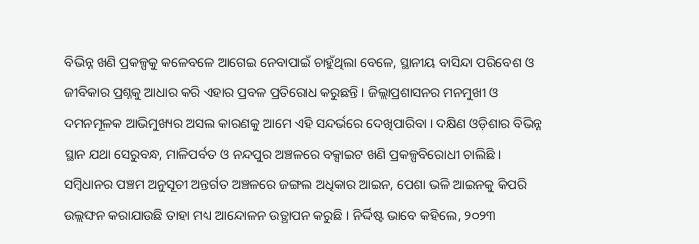ବିଭିନ୍ନ ଖଣି ପ୍ରକଳ୍ପକୁ କଳେବଳେ ଆଗେଇ ନେବାପାଇଁ ଚାହୁଁଥିଲା ବେଳେ, ସ୍ଥାନୀୟ ବାସିନ୍ଦା ପରିବେଶ ଓ ଜୀବିକାର ପ୍ରଶ୍ନକୁ ଆଧାର କରି ଏହାର ପ୍ରବଳ ପ୍ରତିରୋଧ କରୁଛନ୍ତି । ଜିଲ୍ଲାପ୍ରଶାସନର ମନମୁଖୀ ଓ ଦମନମୂଳକ ଆଭିମୁଖ୍ୟର ଅସଲ କାରଣକୁ ଆମେ ଏହି ସନ୍ଦର୍ଭରେ ଦେଖିପାରିବା । ଦକ୍ଷିଣ ଓଡ଼ିଶାର ବିଭିନ୍ନ ସ୍ଥାନ ଯଥା ସେରୁବନ୍ଧ, ମାଳିପର୍ବତ ଓ ନନ୍ଦପୁର ଅଞ୍ଚଳରେ ବକ୍ସାଇଟ ଖଣି ପ୍ରକଳ୍ପବିରୋଧୀ ଚାଲିଛି । ସମ୍ୱିଧାନର ପଞ୍ଚମ ଅନୁସୂଚୀ ଅନ୍ତର୍ଗତ ଅଞ୍ଚଳରେ ଜଙ୍ଗଲ ଅଧିକାର ଆଇନ, ପେଶା ଭଳି ଆଇନକୁ କିପରି ଉଲ୍ଲଙ୍ଘନ କରାଯାଉଛି ତାହା ମଧ୍ୟ ଆନ୍ଦୋଳନ ଉତ୍ଥାପନ କରୁଛି । ନିର୍ଦ୍ଦିଷ୍ଟ ଭାବେ କହିଲେ, ୨୦୨୩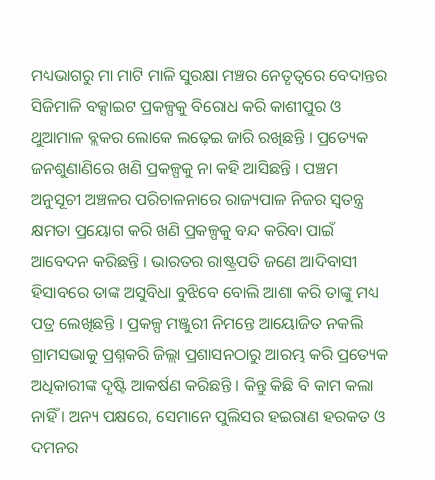ମଧ୍ୟଭାଗରୁ ମା ମାଟି ମାଳି ସୁରକ୍ଷା ମଞ୍ଚର ନେତୃତ୍ୱରେ ବେଦାନ୍ତର ସିଜିମାଳି ବକ୍ସାଇଟ ପ୍ରକଳ୍ପକୁ ବିରୋଧ କରି କାଶୀପୁର ଓ ଥୁଆମାଳ ବ୍ଲକର ଲୋକେ ଲଢ଼େଇ ଜାରି ରଖିଛନ୍ତି । ପ୍ରତ୍ୟେକ ଜନଶୁଣାଣିରେ ଖଣି ପ୍ରକଳ୍ପକୁ ନା କହି ଆସିଛନ୍ତି । ପଞ୍ଚମ ଅନୁସୂଚୀ ଅଞ୍ଚଳର ପରିଚାଳନାରେ ରାଜ୍ୟପାଳ ନିଜର ସ୍ୱତନ୍ତ୍ର କ୍ଷମତା ପ୍ରୟୋଗ କରି ଖଣି ପ୍ରକଳ୍ପକୁ ବନ୍ଦ କରିବା ପାଇଁ ଆବେଦନ କରିଛନ୍ତି । ଭାରତର ରାଷ୍ଟ୍ରପତି ଜଣେ ଆଦିବାସୀ ହିସାବରେ ତାଙ୍କ ଅସୁବିଧା ବୁଝିବେ ବୋଲି ଆଶା କରି ତାଙ୍କୁ ମଧ୍ୟ ପତ୍ର ଲେଖିଛନ୍ତି । ପ୍ରକଳ୍ପ ମଞ୍ଜୁରୀ ନିମନ୍ତେ ଆୟୋଜିତ ନକଲି ଗ୍ରାମସଭାକୁ ପ୍ରଶ୍ନକରି ଜିଲ୍ଲା ପ୍ରଶାସନଠାରୁ ଆରମ୍ଭ କରି ପ୍ରତ୍ୟେକ ଅଧିକାରୀଙ୍କ ଦୃଷ୍ଟି ଆକର୍ଷଣ କରିଛନ୍ତି । କିନ୍ତୁ କିଛି ବି କାମ କଲା ନାହିଁ । ଅନ୍ୟ ପକ୍ଷରେ, ସେମାନେ ପୁଲିସର ହଇରାଣ ହରକତ ଓ ଦମନର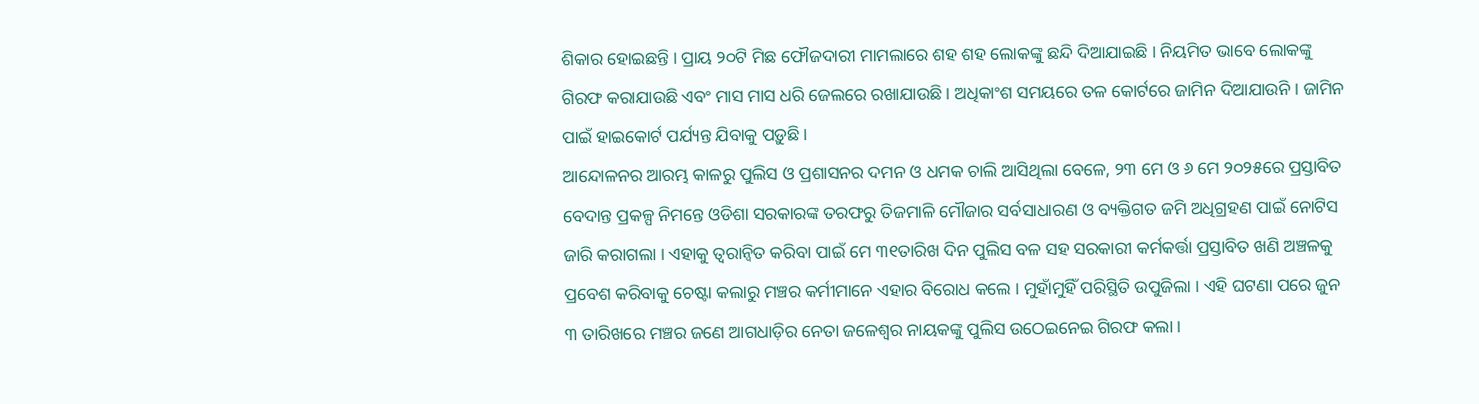ଶିକାର ହୋଇଛନ୍ତି । ପ୍ରାୟ ୨୦ଟି ମିଛ ଫୌଜଦାରୀ ମାମଲାରେ ଶହ ଶହ ଲୋକଙ୍କୁ ଛନ୍ଦି ଦିଆଯାଇଛି । ନିୟମିତ ଭାବେ ଲୋକଙ୍କୁ ଗିରଫ କରାଯାଉଛି ଏବଂ ମାସ ମାସ ଧରି ଜେଲରେ ରଖାଯାଉଛି । ଅଧିକାଂଶ ସମୟରେ ତଳ କୋର୍ଟରେ ଜାମିନ ଦିଆଯାଉନି । ଜାମିନ ପାଇଁ ହାଇକୋର୍ଟ ପର୍ଯ୍ୟନ୍ତ ଯିବାକୁ ପଡ଼ୁଛି ।
ଆନ୍ଦୋଳନର ଆରମ୍ଭ କାଳରୁ ପୁଲିସ ଓ ପ୍ରଶାସନର ଦମନ ଓ ଧମକ ଚାଲି ଆସିଥିଲା ବେଳେ, ୨୩ ମେ ଓ ୬ ମେ ୨୦୨୫ରେ ପ୍ରସ୍ତାବିତ ବେଦାନ୍ତ ପ୍ରକଳ୍ପ ନିମନ୍ତେ ଓଡିଶା ସରକାରଙ୍କ ତରଫରୁ ତିଜମାଳି ମୌଜାର ସର୍ବସାଧାରଣ ଓ ବ୍ୟକ୍ତିଗତ ଜମି ଅଧିଗ୍ରହଣ ପାଇଁ ନୋଟିସ ଜାରି କରାଗଲା । ଏହାକୁ ତ୍ୱରାନ୍ୱିତ କରିବା ପାଇଁ ମେ ୩୧ତାରିଖ ଦିନ ପୁଲିସ ବଳ ସହ ସରକାରୀ କର୍ମକର୍ତ୍ତା ପ୍ରସ୍ତାବିତ ଖଣି ଅଞ୍ଚଳକୁ ପ୍ରବେଶ କରିବାକୁ ଚେଷ୍ଟା କଲାରୁ ମଞ୍ଚର କର୍ମୀମାନେ ଏହାର ବିରୋଧ କଲେ । ମୁହାଁମୁହିଁ ପରିସ୍ଥିତି ଉପୁଜିଲା । ଏହି ଘଟଣା ପରେ ଜୁନ ୩ ତାରିଖରେ ମଞ୍ଚର ଜଣେ ଆଗଧାଡ଼ିର ନେତା ଜଳେଶ୍ୱର ନାୟକଙ୍କୁ ପୁଲିସ ଉଠେଇନେଇ ଗିରଫ କଲା ।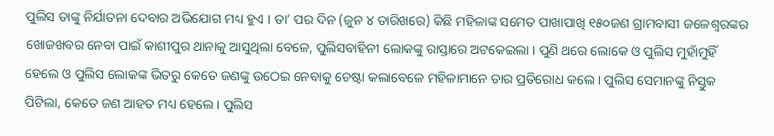ପୁଲିସ ତାଙ୍କୁ ନିର୍ଯାତନା ଦେବାର ଅଭିଯୋଗ ମଧ୍ୟ ହୁଏ । ତା’ ପର ଦିନ (ଜୁନ ୪ ତାରିଖରେ) କିଛି ମହିଳାଙ୍କ ସମେତ ପାଖାପାଖି ୧୫୦ଜଣ ଗ୍ରାମବାସୀ ଜଳେଶ୍ୱରଙ୍କର ଖୋଜଖବର ନେବା ପାଇଁ କାଶୀପୁର ଥାନାକୁ ଆସୁଥିଲା ବେଳେ, ପୁଲିସବାହିନୀ ଲୋକଙ୍କୁ ରାସ୍ତାରେ ଅଟକେଇଲା । ପୁଣି ଥରେ ଲୋକେ ଓ ପୁଲିସ ମୁହାଁମୁହିଁ ହେଲେ ଓ ପୁଲିସ ଲୋକଙ୍କ ଭିତରୁ କେତେ ଜଣଙ୍କୁ ଉଠେଇ ନେବାକୁ ଚେଷ୍ଟା କଲାବେଳେ ମହିଳାମାନେ ତାର ପ୍ରତିରୋଧ କଲେ । ପୁଲିସ ସେମାନଙ୍କୁ ନିସ୍ତୁକ ପିଟିଲା, କେତେ ଜଣ ଆହତ ମଧ୍ୟ ହେଲେ । ପୁଲିସ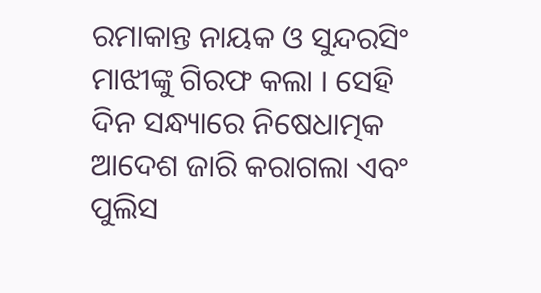ରମାକାନ୍ତ ନାୟକ ଓ ସୁନ୍ଦରସିଂ ମାଝୀଙ୍କୁ ଗିରଫ କଲା । ସେହି ଦିନ ସନ୍ଧ୍ୟାରେ ନିଷେଧାତ୍ମକ ଆଦେଶ ଜାରି କରାଗଲା ଏବଂ ପୁଲିସ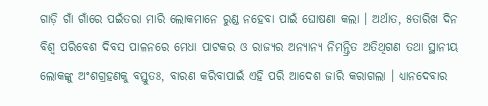ଗାଡ଼ି ଗାଁ ଗାଁରେ ପଇଁତରା ମାରି ଲୋକମାନେ ରୁଣ୍ଡ ନହେବା ପାଇଁ ଘୋଷଣା କଲା । ଅର୍ଥାତ, ୫ତାରିଖ ଦିନ ବିଶ୍ୱ ପରିବେଶ ଦିବସ ପାଳନରେ ମେଧା ପାଟକର ଓ ରାଜ୍ୟର ଅନ୍ୟାନ୍ୟ ନିମନ୍ତ୍ରିତ ଅତିଥିଗଣ ତଥା ସ୍ଥାନୀୟ ଲୋକଙ୍କୁ ଅଂଶଗ୍ରହଣକୁ ବସ୍ତୁତଃ, ବାରଣ କରିବାପାଇଁ ଏହି ପରି ଆଦେଶ ଜାରି କରାଗଲା । ଧ୍ୟାନଦେବାର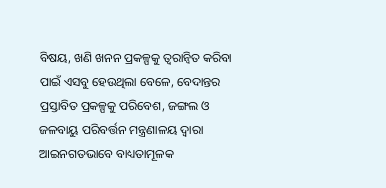ବିଷୟ, ଖଣି ଖନନ ପ୍ରକଳ୍ପକୁ ତ୍ୱରାନ୍ୱିତ କରିବା ପାଇଁ ଏସବୁ ହେଉଥିଲା ବେଳେ, ବେଦାନ୍ତର ପ୍ରସ୍ତାବିତ ପ୍ରକଳ୍ପକୁ ପରିବେଶ, ଜଙ୍ଗଲ ଓ ଜଳବାୟୁ ପରିବର୍ତ୍ତନ ମନ୍ତ୍ରଣାଳୟ ଦ୍ୱାରା ଆଇନଗତଭାବେ ବାଧ୍ୟତାମୂଳକ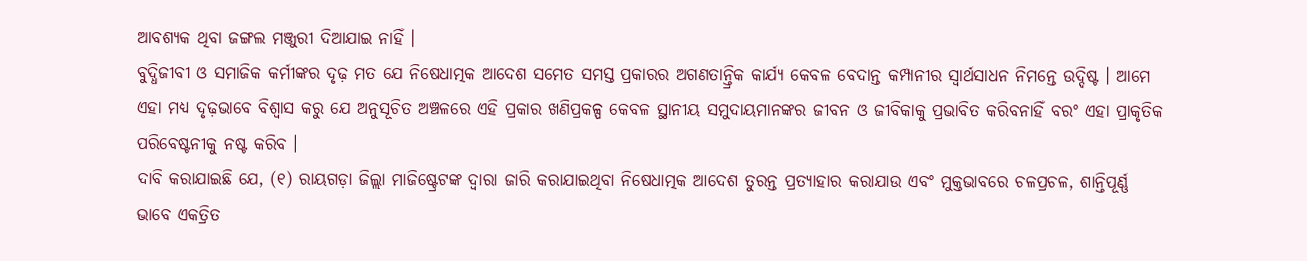ଆବଶ୍ୟକ ଥିବା ଜଙ୍ଗଲ ମଞ୍ଜୁରୀ ଦିଆଯାଇ ନାହିଁ ।
ବୁଦ୍ଧିଜୀବୀ ଓ ସମାଜିକ କର୍ମୀଙ୍କର ଦୃଢ଼ ମତ ଯେ ନିଷେଧାତ୍ମକ ଆଦେଶ ସମେତ ସମସ୍ତ ପ୍ରକାରର ଅଗଣତାନ୍ତ୍ରିକ କାର୍ଯ୍ୟ କେବଳ ବେଦାନ୍ତ କମ୍ପାନୀର ସ୍ୱାର୍ଥସାଧନ ନିମନ୍ତେ ଉଦ୍ଦିଷ୍ଟ । ଆମେ ଏହା ମଧ୍ୟ ଦୃଢ଼ଭାବେ ବିଶ୍ୱାସ କରୁ ଯେ ଅନୁସୂଚିତ ଅଞ୍ଚଳରେ ଏହି ପ୍ରକାର ଖଣିପ୍ରକଳ୍ପ କେବଳ ସ୍ଥାନୀୟ ସମୁଦାୟମାନଙ୍କର ଜୀବନ ଓ ଜୀବିକାକୁ ପ୍ରଭାବିତ କରିବନାହିଁ ବରଂ ଏହା ପ୍ରାକୃତିକ ପରିବେଷ୍ଟନୀକୁ ନଷ୍ଟ କରିବ ।
ଦାବି କରାଯାଇଛି ଯେ, (୧) ରାୟଗଡ଼ା ଜିଲ୍ଲା ମାଜିଷ୍ଟ୍ରେଟଙ୍କ ଦ୍ୱାରା ଜାରି କରାଯାଇଥିବା ନିଷେଧାତ୍ମକ ଆଦେଶ ତୁରନ୍ତ ପ୍ରତ୍ୟାହାର କରାଯାଉ ଏବଂ ମୁକ୍ତଭାବରେ ଚଳପ୍ରଚଳ, ଶାନ୍ତିପୂର୍ଣ୍ଣ ଭାବେ ଏକତ୍ରିତ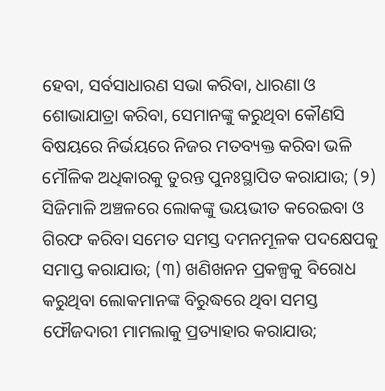ହେବା, ସର୍ବସାଧାରଣ ସଭା କରିବା, ଧାରଣା ଓ ଶୋଭାଯାତ୍ରା କରିବା, ସେମାନଙ୍କୁ କରୁଥିବା କୌଣସି ବିଷୟରେ ନିର୍ଭୟରେ ନିଜର ମତବ୍ୟକ୍ତ କରିବା ଭଳି ମୌଳିକ ଅଧିକାରକୁ ତୁରନ୍ତ ପୁନଃସ୍ଥାପିତ କରାଯାଉ; (୨) ସିଜିମାଳି ଅଞ୍ଚଳରେ ଲୋକଙ୍କୁ ଭୟଭୀତ କରେଇବା ଓ ଗିରଫ କରିବା ସମେତ ସମସ୍ତ ଦମନମୂଳକ ପଦକ୍ଷେପକୁ ସମାପ୍ତ କରାଯାଉ; (୩) ଖଣିଖନନ ପ୍ରକଳ୍ପକୁ ବିରୋଧ କରୁଥିବା ଲୋକମାନଙ୍କ ବିରୁଦ୍ଧରେ ଥିବା ସମସ୍ତ ଫୌଜଦାରୀ ମାମଲାକୁ ପ୍ରତ୍ୟାହାର କରାଯାଉ;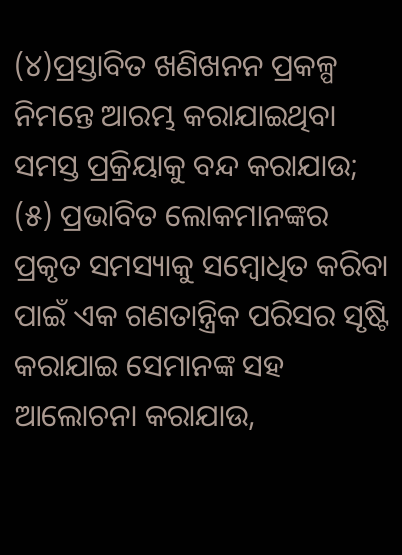(୪)ପ୍ରସ୍ତାବିତ ଖଣିଖନନ ପ୍ରକଳ୍ପ ନିମନ୍ତେ ଆରମ୍ଭ କରାଯାଇଥିବା ସମସ୍ତ ପ୍ରକ୍ରିୟାକୁ ବନ୍ଦ କରାଯାଉ; (୫) ପ୍ରଭାବିତ ଲୋକମାନଙ୍କର ପ୍ରକୃତ ସମସ୍ୟାକୁ ସମ୍ବୋଧିତ କରିବା ପାଇଁ ଏକ ଗଣତାନ୍ତ୍ରିକ ପରିସର ସୃଷ୍ଟି କରାଯାଇ ସେମାନଙ୍କ ସହ ଆଲୋଚନା କରାଯାଉ,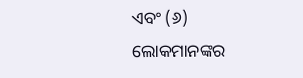ଏବଂ (୬) ଲୋକମାନଙ୍କର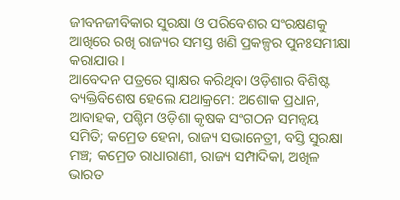ଜୀବନଜୀବିକାର ସୁରକ୍ଷା ଓ ପରିବେଶର ସଂରକ୍ଷଣକୁ ଆଖିରେ ରଖି ରାଜ୍ୟର ସମସ୍ତ ଖଣି ପ୍ରକଳ୍ପର ପୁନଃସମୀକ୍ଷା କରାଯାଉ ।
ଆବେଦନ ପତ୍ରରେ ସ୍ୱାକ୍ଷର କରିଥିବା ଓଡ଼ିଶାର ବିଶିଷ୍ଟ ବ୍ୟକ୍ତିବିଶେଷ ହେଲେ ଯଥାକ୍ରମେ: ଅଶୋକ ପ୍ରଧାନ, ଆବାହକ, ପଶ୍ଚିମ ଓଡ଼ିଶା କୃଷକ ସଂଗଠନ ସମନ୍ୱୟ ସମିତି; କମ୍ରେଡ ହେନା, ରାଜ୍ୟ ସଭାନେତ୍ରୀ, ବସ୍ତି ସୁରକ୍ଷା ମଞ୍ଚ; କମ୍ରେଡ ରାଧାରାଣୀ, ରାଜ୍ୟ ସମ୍ପାଦିକା, ଅଖିଳ ଭାରତ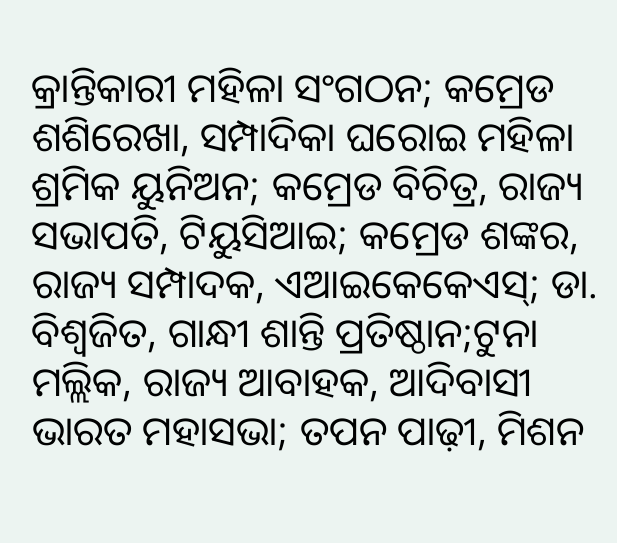କ୍ରାନ୍ତିକାରୀ ମହିଳା ସଂଗଠନ; କମ୍ରେଡ ଶଶିରେଖା, ସମ୍ପାଦିକା ଘରୋଇ ମହିଳା ଶ୍ରମିକ ୟୁନିଅନ; କମ୍ରେଡ ବିଚିତ୍ର, ରାଜ୍ୟ ସଭାପତି, ଟିୟୁସିଆଇ; କମ୍ରେଡ ଶଙ୍କର, ରାଜ୍ୟ ସମ୍ପାଦକ, ଏଆଇକେକେଏସ୍; ଡା. ବିଶ୍ୱଜିତ, ଗାନ୍ଧୀ ଶାନ୍ତି ପ୍ରତିଷ୍ଠାନ;ଟୁନା ମଲ୍ଲିକ, ରାଜ୍ୟ ଆବାହକ, ଆଦିବାସୀ ଭାରତ ମହାସଭା; ତପନ ପାଢ଼ୀ, ମିଶନ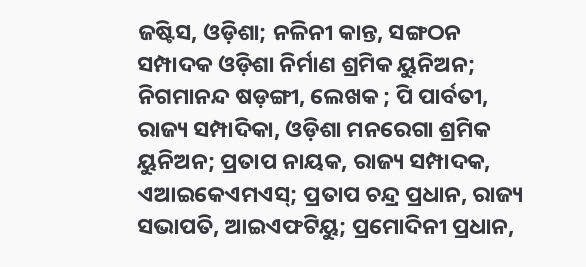ଜଷ୍ଟିସ, ଓଡ଼ିଶା; ନଳିନୀ କାନ୍ତ, ସଙ୍ଗଠନ ସମ୍ପାଦକ ଓଡ଼ିଶା ନିର୍ମାଣ ଶ୍ରମିକ ୟୁନିଅନ; ନିଗମାନନ୍ଦ ଷଡ଼ଙ୍ଗୀ, ଲେଖକ ; ପି ପାର୍ବତୀ, ରାଜ୍ୟ ସମ୍ପାଦିକା, ଓଡ଼ିଶା ମନରେଗା ଶ୍ରମିକ ୟୁନିଅନ; ପ୍ରତାପ ନାୟକ, ରାଜ୍ୟ ସମ୍ପାଦକ, ଏଆଇକେଏମଏସ୍; ପ୍ରତାପ ଚନ୍ଦ୍ର ପ୍ରଧାନ, ରାଜ୍ୟ ସଭାପତି, ଆଇଏଫଟିୟୁ; ପ୍ରମୋଦିନୀ ପ୍ରଧାନ,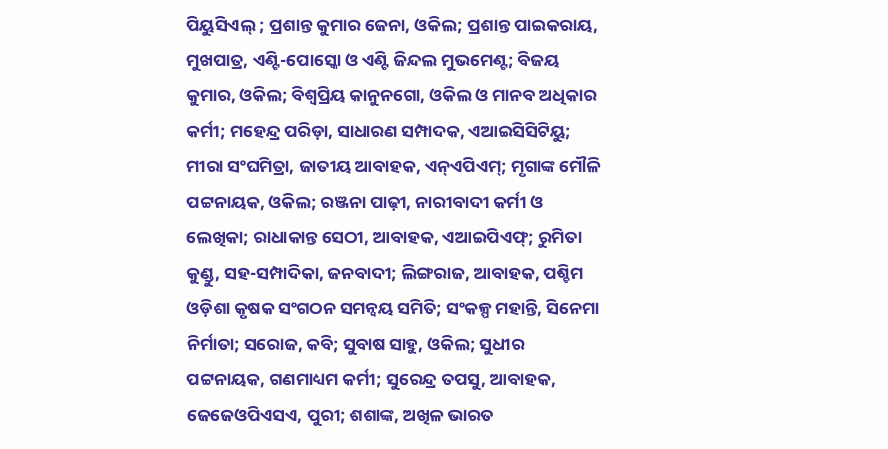ପିୟୁସିଏଲ୍ ; ପ୍ରଶାନ୍ତ କୁମାର ଜେନା, ଓକିଲ; ପ୍ରଶାନ୍ତ ପାଇକରାୟ, ମୁଖପାତ୍ର, ଏଣ୍ଟି-ପୋସ୍କୋ ଓ ଏଣ୍ଟି ଜିନ୍ଦଲ ମୁଭମେଣ୍ଟ; ବିଜୟ କୁମାର, ଓକିଲ; ବିଶ୍ୱପ୍ରିୟ କାନୁନଗୋ, ଓକିଲ ଓ ମାନବ ଅଧିକାର କର୍ମୀ; ମହେନ୍ଦ୍ର ପରିଡ଼ା, ସାଧାରଣ ସମ୍ପାଦକ, ଏଆଇସିସିଟିୟୁ; ମୀରା ସଂଘମିତ୍ରା, ଜାତୀୟ ଆବାହକ, ଏନ୍ଏପିଏମ୍; ମୃଗାଙ୍କ ମୌଳି ପଟ୍ଟନାୟକ, ଓକିଲ; ରଞ୍ଜନା ପାଢ଼ୀ, ନାରୀବାଦୀ କର୍ମୀ ଓ ଲେଖିକା; ରାଧାକାନ୍ତ ସେଠୀ, ଆବାହକ, ଏଆଇପିଏଫ୍; ରୁମିତା କୁଣ୍ଡୁ, ସହ-ସମ୍ପାଦିକା, ଜନବାଦୀ; ଲିଙ୍ଗରାଜ, ଆବାହକ, ପଶ୍ଚିମ ଓଡ଼ିଶା କୃଷକ ସଂଗଠନ ସମନ୍ୱୟ ସମିତି; ସଂକଳ୍ପ ମହାନ୍ତି, ସିନେମା ନିର୍ମାତା; ସରୋଜ, କବି; ସୁବାଷ ସାହୁ, ଓକିଲ; ସୁଧୀର ପଟ୍ଟନାୟକ, ଗଣମାଧ୍ୟମ କର୍ମୀ; ସୁରେନ୍ଦ୍ର ତପସୁ, ଆବାହକ, ଜେଜେଓପିଏସଏ, ପୁରୀ; ଶଶାଙ୍କ, ଅଖିଳ ଭାରତ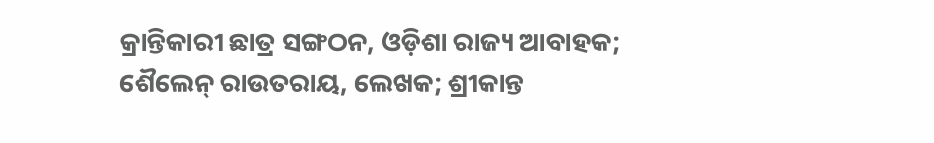କ୍ରାନ୍ତିକାରୀ ଛାତ୍ର ସଙ୍ଗଠନ, ଓଡ଼ିଶା ରାଜ୍ୟ ଆବାହକ; ଶୈଲେନ୍ ରାଉତରାୟ, ଲେଖକ; ଶ୍ରୀକାନ୍ତ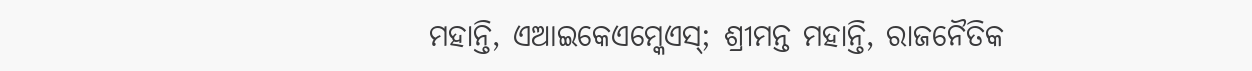ମହାନ୍ତି, ଏଆଇକେଏମ୍କେଏସ୍; ଶ୍ରୀମନ୍ତ ମହାନ୍ତି, ରାଜନୈତିକ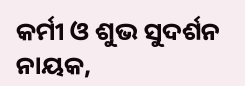କର୍ମୀ ଓ ଶୁଭ ସୁଦର୍ଶନ ନାୟକ,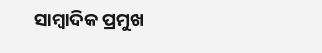ସାମ୍ୱାଦିକ ପ୍ରମୁଖ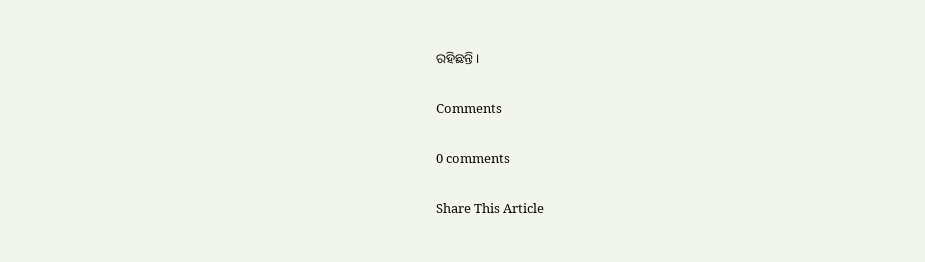ରହିଛନ୍ତି ।

Comments

0 comments

Share This Article